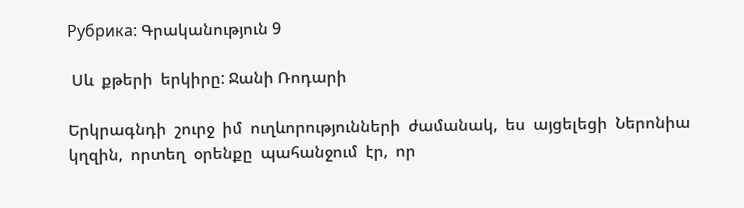Рубрика: Գրականություն 9

 Սև  քթերի  երկիրը: Ջանի Ռոդարի

Երկրագնդի  շուրջ  իմ  ուղևորությունների  ժամանակ,  ես  այցելեցի  Ներոնիա  կղզին,  որտեղ  օրենքը  պահանջում  էր,  որ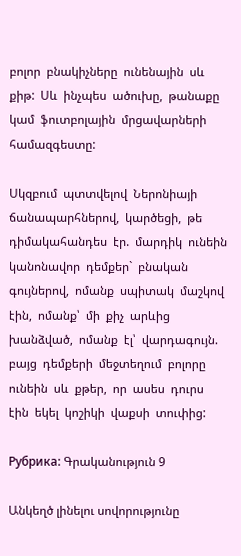բոլոր  բնակիչները  ունենային  սև  քիթ:  Սև  ինչպես  ածուխը,  թանաքը  կամ  ֆուտբոլային  մրցավարների  համազգեստը:

Սկզբում  պտտվելով  Ներոնիայի  ճանապարհներով,  կարծեցի,  թե  դիմակահանդես  էր.  մարդիկ  ունեին  կանոնավոր  դեմքեր`  բնական  գույներով,  ոմանք  սպիտակ  մաշկով  էին,  ոմանք՝  մի  քիչ  արևից  խանձված,  ոմանք  էլ՝  վարդագույն.  բայց  դեմքերի  մեջտեղում  բոլորը  ունեին  սև  քթեր,  որ  ասես  դուրս  էին  եկել  կոշիկի  վաքսի  տուփից:

Рубрика: Գրականություն 9

Անկեղծ լինելու սովորությունը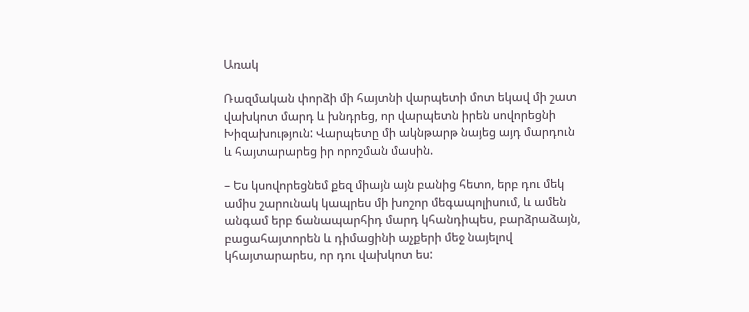Առակ

Ռազմական փորձի մի հայտնի վարպետի մոտ եկավ մի շատ վախկոտ մարդ և խնդրեց, որ վարպետն իրեն սովորեցնի Խիզախություն: Վարպետը մի ակնթարթ նայեց այդ մարդուն և հայտարարեց իր որոշման մասին.

– Ես կսովորեցնեմ քեզ միայն այն բանից հետո, երբ դու մեկ ամիս շարունակ կապրես մի խոշոր մեգապոլիսում, և ամեն անգամ երբ ճանապարհիդ մարդ կհանդիպես, բարձրաձայն, բացահայտորեն և դիմացինի աչքերի մեջ նայելով կհայտարարես, որ դու վախկոտ ես: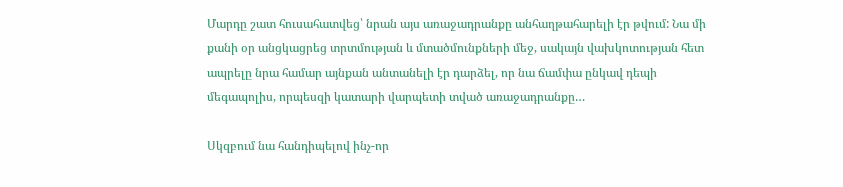Մարդը շատ հուսահատվեց՝ նրան այս առաջադրանքը անհաղթահարելի էր թվում: Նա մի քանի օր անցկացրեց տրտմության և մտածմունքների մեջ, սակայն վախկոտության հետ ապրելը նրա համար այնքան անտանելի էր դարձել, որ նա ճամփա ընկավ դեպի մեգապոլիս, որպեսզի կատարի վարպետի տված առաջադրանքը…

Սկզբում նա հանդիպելով ինչ-որ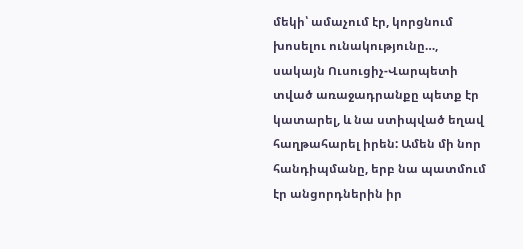մեկի՝ ամաչում էր, կորցնում խոսելու ունակությունը…, սակայն Ուսուցիչ-Վարպետի տված առաջադրանքը պետք էր կատարել, և նա ստիպված եղավ հաղթահարել իրեն: Ամեն մի նոր հանդիպմանը, երբ նա պատմում էր անցորդներին իր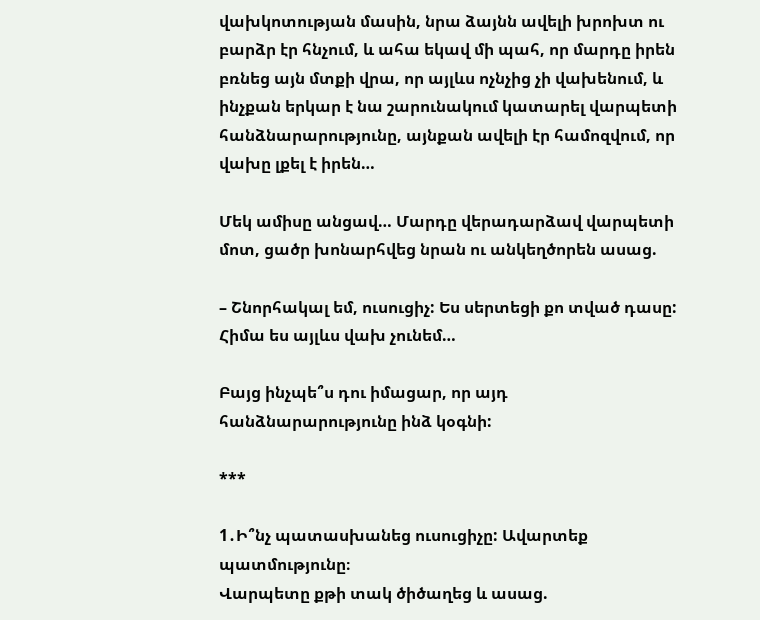վախկոտության մասին, նրա ձայնն ավելի խրոխտ ու բարձր էր հնչում, և ահա եկավ մի պահ, որ մարդը իրեն բռնեց այն մտքի վրա, որ այլևս ոչնչից չի վախենում, և ինչքան երկար է նա շարունակում կատարել վարպետի հանձնարարությունը, այնքան ավելի էր համոզվում, որ վախը լքել է իրեն…

Մեկ ամիսը անցավ… Մարդը վերադարձավ վարպետի մոտ, ցածր խոնարհվեց նրան ու անկեղծորեն ասաց.

– Շնորհակալ եմ, ուսուցիչ: Ես սերտեցի քո տված դասը: Հիմա ես այլևս վախ չունեմ…

Բայց ինչպե՞ս դու իմացար, որ այդ հանձնարարությունը ինձ կօգնի:

***

1․Ի՞նչ պատասխանեց ուսուցիչը: Ավարտեք պատմությունը։
Վարպետը քթի տակ ծիծաղեց և ասաց.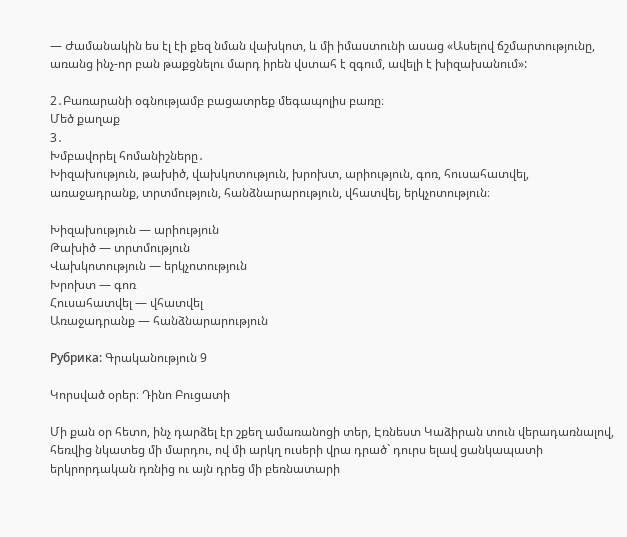— Ժամանակին ես էլ էի քեզ նման վախկոտ, և մի իմաստունի ասաց «Ասելով ճշմարտությունը, առանց ինչ-որ բան թաքցնելու մարդ իրեն վստահ է զգում, ավելի է խիզախանում»:

2․Բառարանի օգնությամբ բացատրեք մեգապոլիս բառը։
Մեծ քաղաք
3․
Խմբավորել հոմանիշները․
Խիզախություն, թախիծ, վախկոտություն, խրոխտ, արիություն, գոռ, հուսահատվել, առաջադրանք, տրտմություն, հանձնարարություն, վհատվել, երկչոտություն։

Խիզախություն — արիություն
Թախիծ — տրտմություն
Վախկոտություն — երկչոտություն
Խրոխտ — գոռ
Հուսահատվել — վհատվել
Առաջադրանք — հանձնարարություն

Рубрика: Գրականություն 9

Կորսված օրեր։ Դինո Բուցատի

Մի քան օր հետո, ինչ դարձել էր շքեղ ամառանոցի տեր, Էռնեստ Կաձիրան տուն վերադառնալով, հեռվից նկատեց մի մարդու, ով մի արկղ ուսերի վրա դրած` դուրս ելավ ցանկապատի երկրորդական դռնից ու այն դրեց մի բեռնատարի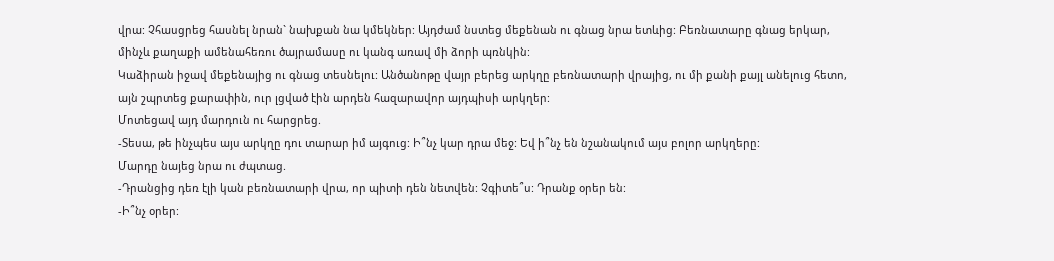վրա: Չհասցրեց հասնել նրան` նախքան նա կմեկներ: Այդժամ նստեց մեքենան ու գնաց նրա ետևից: Բեռնատարը գնաց երկար, մինչև քաղաքի ամենահեռու ծայրամասը ու կանգ առավ մի ձորի պռնկին:
Կաձիրան իջավ մեքենայից ու գնաց տեսնելու: Անծանոթը վայր բերեց արկղը բեռնատարի վրայից, ու մի քանի քայլ անելուց հետո, այն շպրտեց քարափին, ուր լցված էին արդեն հազարավոր այդպիսի արկղեր:
Մոտեցավ այդ մարդուն ու հարցրեց.
-Տեսա, թե ինչպես այս արկղը դու տարար իմ այգուց: Ի՞նչ կար դրա մեջ: Եվ ի՞նչ են նշանակում այս բոլոր արկղերը:
Մարդը նայեց նրա ու ժպտաց.
-Դրանցից դեռ էլի կան բեռնատարի վրա, որ պիտի դեն նետվեն: Չգիտե՞ս: Դրանք օրեր են:
-Ի՞նչ օրեր: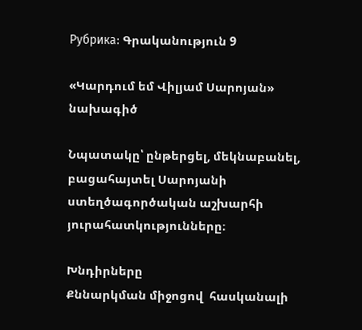Рубрика: Գրականություն 9

«Կարդում եմ Վիլյամ Սարոյան» նախագիծ

Նպատակը՝ ընթերցել, մեկնաբանել, բացահայտել Սարոյանի ստեղծագործական աշխարհի յուրահատկությունները։

Խնդիրները
Քննարկման միջոցով  հասկանալի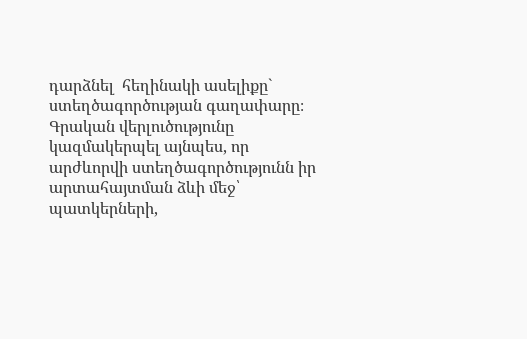դարձնել  հեղինակի ասելիքը` ստեղծագործության գաղափարը։
Գրական վերլուծությունը կազմակերպել այնպես, որ արժևորվի ստեղծագործությունն իր արտահայտման ձևի մեջ՝ պատկերների,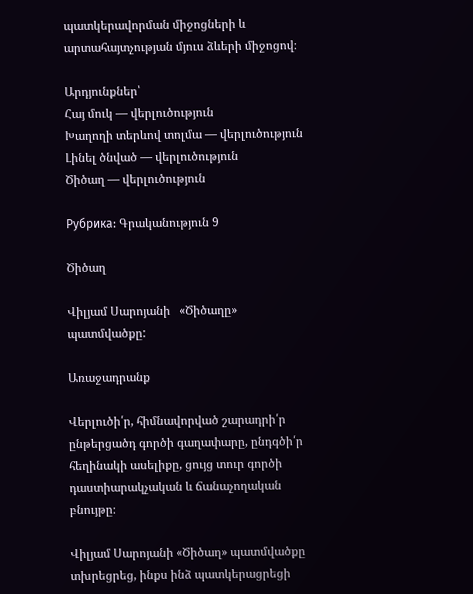պատկերավորման միջոցների և արտահայտչության մյուս ձևերի միջոցով։

Արդյունքներ՝
Հայ մուկ — վերլուծություն
Խաղողի տերևով տոլմա — վերլուծություն
Լինել ծնված — վերլուծություն
Ծիծաղ — վերլուծություն

Рубрика: Գրականություն 9

Ծիծաղ

Վիլյամ Սարոյանի   «Ծիծաղը» պատմվածքը:

Առաջադրանք

Վերլուծի՛ր, հիմնավորված շարադրի՛ր ընթերցածդ գործի գաղափարը, ընդգծի՛ր հեղինակի ասելիքը, ցույց տուր գործի  դաստիարակչական և ճանաչողական բնույթը։

Վիլյամ Սարոյանի «Ծիծաղ» պատմվածքը տխրեցրեց, ինքս ինձ պատկերացրեցի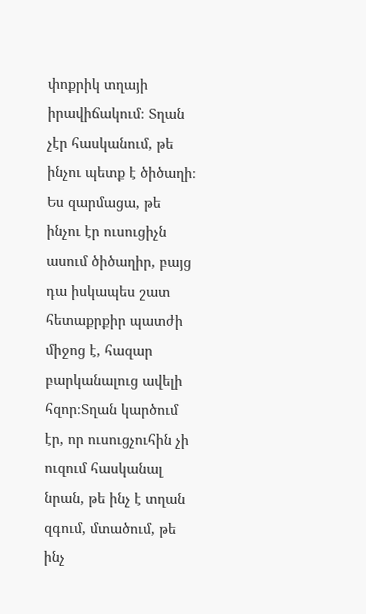փոքրիկ տղայի իրավիճակում։ Տղան չէր հասկանում, թե ինչու պետք է ծիծաղի։ Ես զարմացա, թե ինչու էր ուսուցիչն ասում ծիծաղիր, բայց դա իսկապես շատ հետաքրքիր պատժի միջոց է, հազար բարկանալուց ավելի հզոր։Տղան կարծում էր, որ ուսուցչուհին չի ուզում հասկանալ նրան, թե ինչ է տղան զգում, մտածում, թե ինչ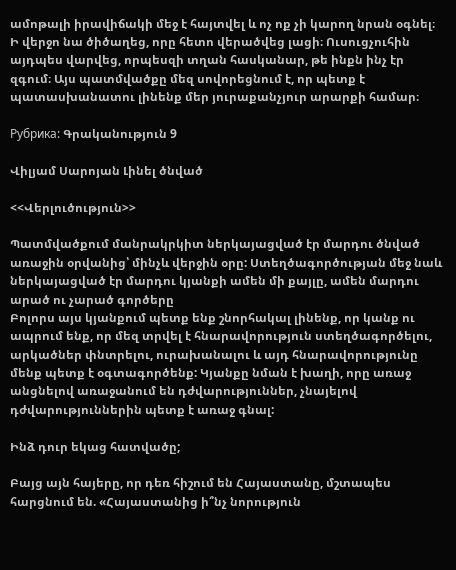ամոթալի իրավիճակի մեջ է հայտվել և ոչ ոք չի կարող նրան օգնել։  Ի վերջո նա ծիծաղեց, որը հետո վերածվեց լացի։ Ուսուցչուհին այդպես վարվեց, որպեսզի տղան հասկանար, թե ինքն ինչ էր զգում։ Այս պատմվածքը մեզ սովորեցնում է, որ պետք է պատասխանատու լինենք մեր յուրաքանչյուր արարքի համար։

Рубрика: Գրականություն 9

Վիլյամ Սարոյան Լինել ծնված

<<Վերլուծություն>>

Պատմվածքում մանրակրկիտ ներկայացված էր մարդու ծնված առաջին օրվանից՝ մինչև վերջին օրը: Ստեղծագործության մեջ նաև ներկայացված էր մարդու կյանքի ամեն մի քայլը, ամեն մարդու արած ու չարած գործերը
Բոլորս այս կյանքում պետք ենք շնորհակալ լինենք, որ կանք ու ապրում ենք, որ մեզ տրվել է հնարավորություն ստեղծագործելու, արկածներ փնտրելու, ուրախանալու և այդ հնարավորությունը մենք պետք է օգտագործենք: Կյանքը նման է խաղի, որը առաջ անցնելով առաջանում են դժվարություններ, չնայելով դժվարություններին պետք է առաջ գնալ:

Ինձ դուր եկաց հատվածը;

Բայց այն հայերը, որ դեռ հիշում են Հայաստանը, մշտապես հարցնում են. «Հայաստանից ի՞նչ նորություն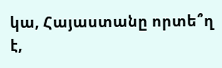կա, Հայաստանը որտե՞ղ է,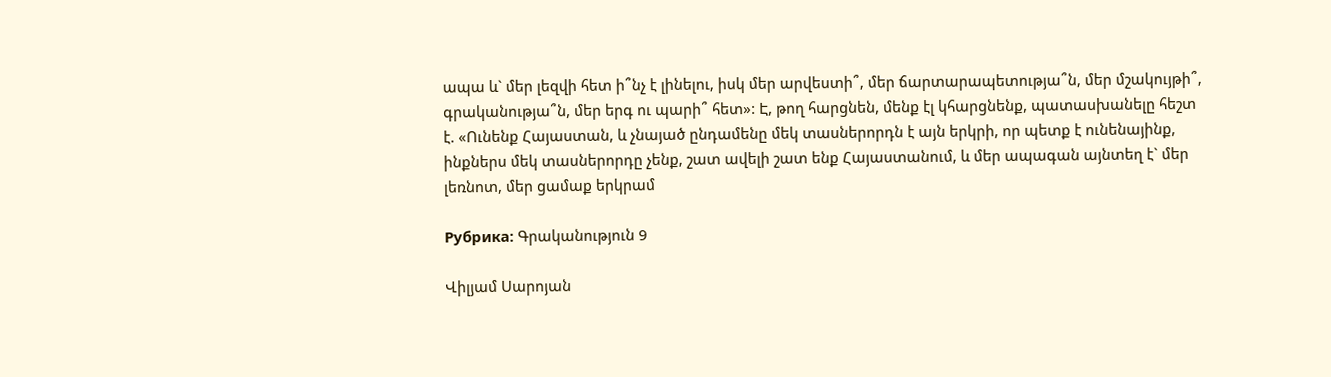ապա և` մեր լեզվի հետ ի՞նչ է լինելու, իսկ մեր արվեստի՞, մեր ճարտարապետությա՞ն, մեր մշակույթի՞, գրականությա՞ն, մեր երգ ու պարի՞ հետ»: Է, թող հարցնեն, մենք էլ կհարցնենք, պատասխանելը հեշտ է. «Ունենք Հայաստան, և չնայած ընդամենը մեկ տասներորդն է այն երկրի, որ պետք է ունենայինք, ինքներս մեկ տասներորդը չենք, շատ ավելի շատ ենք Հայաստանում, և մեր ապագան այնտեղ է` մեր լեռնոտ, մեր ցամաք երկրամ

Рубрика: Գրականություն 9

Վիլյամ Սարոյան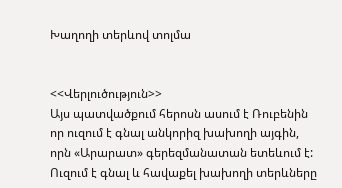Խաղողի տերևով տոլմա


<<Վերլուծություն>>
Այս պատվածքում հերոսն ասում է Ռուբենին որ ուզում է գնալ անկորիզ խախողի այգին, որն «Արարատ» գերեզմանատան ետեևում է: Ուզում է գնալ և հավաքել խախողի տերևները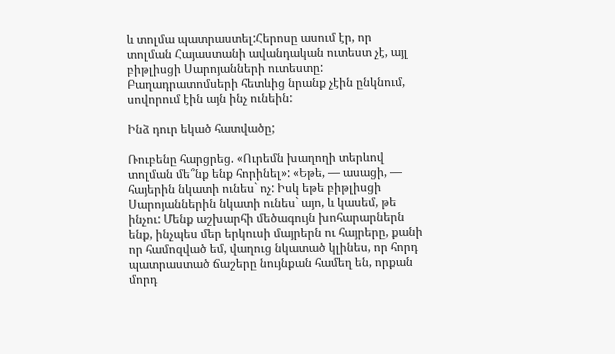և տոլմա պատրաստել:Հերոսը ասում էր, որ  տոլման Հայաստանի ավանդական ուտեստ չէ, այլ բիթլիսցի Սարոյանների ուտեստը: Բաղադրատոմսերի հետևից նրանք չէին ընկնում, սովորում էին այն ինչ ունեին:

Ինձ դուր եկած հատվածը;

Ռուբենը հարցրեց. «Ուրեմն խաղողի տերևով տոլման մե՞նք ենք հորինել»: «Եթե, — ասացի, — հայերին նկատի ունես` ոչ: Իսկ եթե բիթլիսցի Սարոյաններին նկատի ունես` այո, և կասեմ, թե ինչու: Մենք աշխարհի մեծագույն խոհարարներն ենք, ինչպես մեր երկուսի մայրերն ու հայրերը, քանի որ համոզված եմ, վաղուց նկատած կլինես, որ հորդ պատրաստած ճաշերը նույնքան համեղ են, որքան մորդ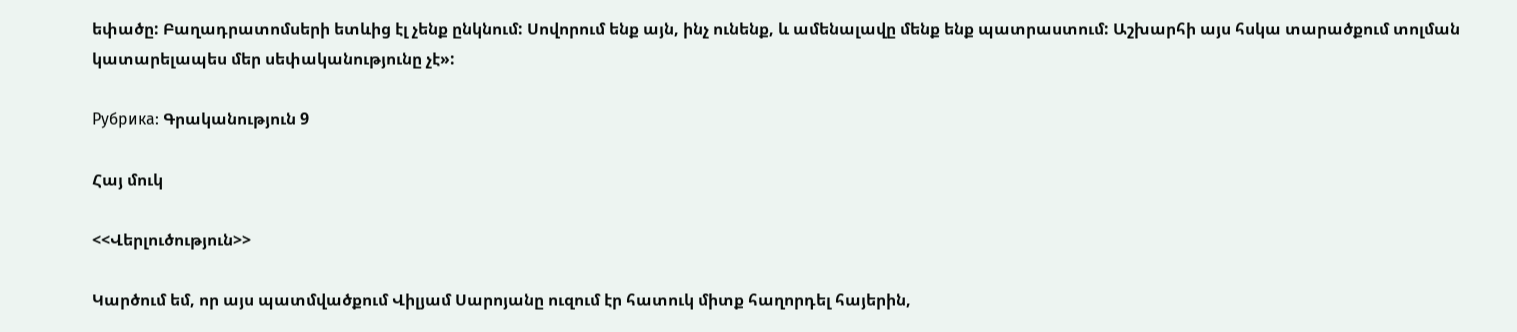եփածը: Բաղադրատոմսերի ետևից էլ չենք ընկնում: Սովորում ենք այն, ինչ ունենք, և ամենալավը մենք ենք պատրաստում: Աշխարհի այս հսկա տարածքում տոլման կատարելապես մեր սեփականությունը չէ»:

Рубрика: Գրականություն 9

Հայ մուկ

<<Վերլուծություն>>

Կարծում եմ, որ այս պատմվածքում Վիլյամ Սարոյանը ուզում էր հատուկ միտք հաղորդել հայերին,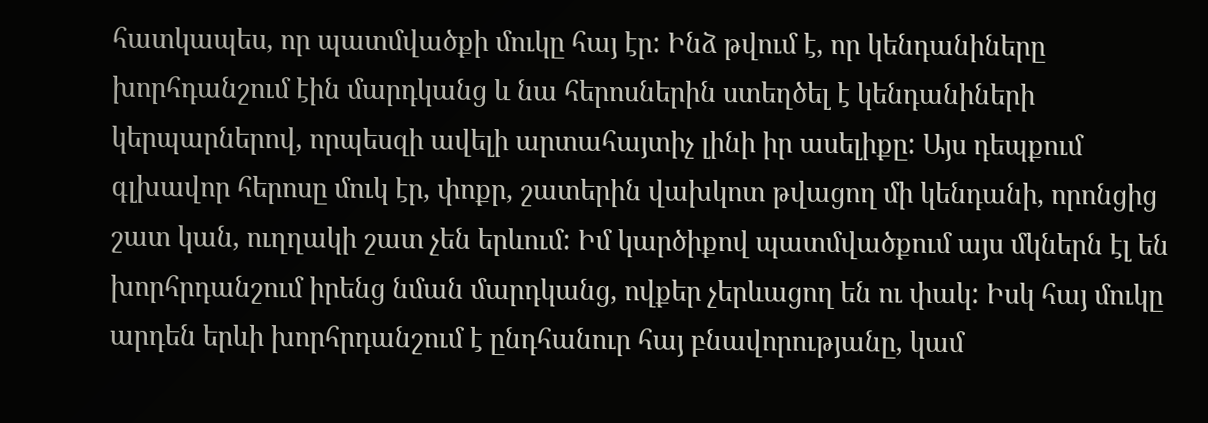հատկապես, որ պատմվածքի մուկը հայ էր: Ինձ թվում է, որ կենդանիները խորհդանշում էին մարդկանց և նա հերոսներին ստեղծել է կենդանիների կերպարներով, որպեսզի ավելի արտահայտիչ լինի իր ասելիքը: Այս դեպքում գլխավոր հերոսը մուկ էր, փոքր, շատերին վախկոտ թվացող մի կենդանի, որոնցից շատ կան, ուղղակի շատ չեն երևում: Իմ կարծիքով պատմվածքում այս մկներն էլ են խորհրդանշում իրենց նման մարդկանց, ովքեր չերևացող են ու փակ: Իսկ հայ մուկը արդեն երևի խորհրդանշում է ընդհանուր հայ բնավորությանը, կամ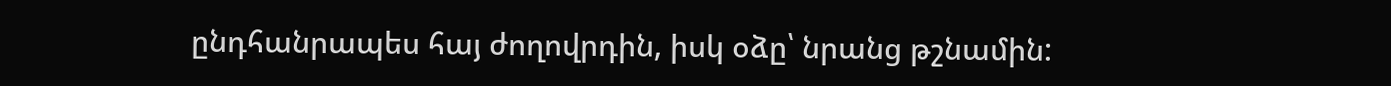ընդհանրապես հայ ժողովրդին, իսկ օձը՝ նրանց թշնամին: